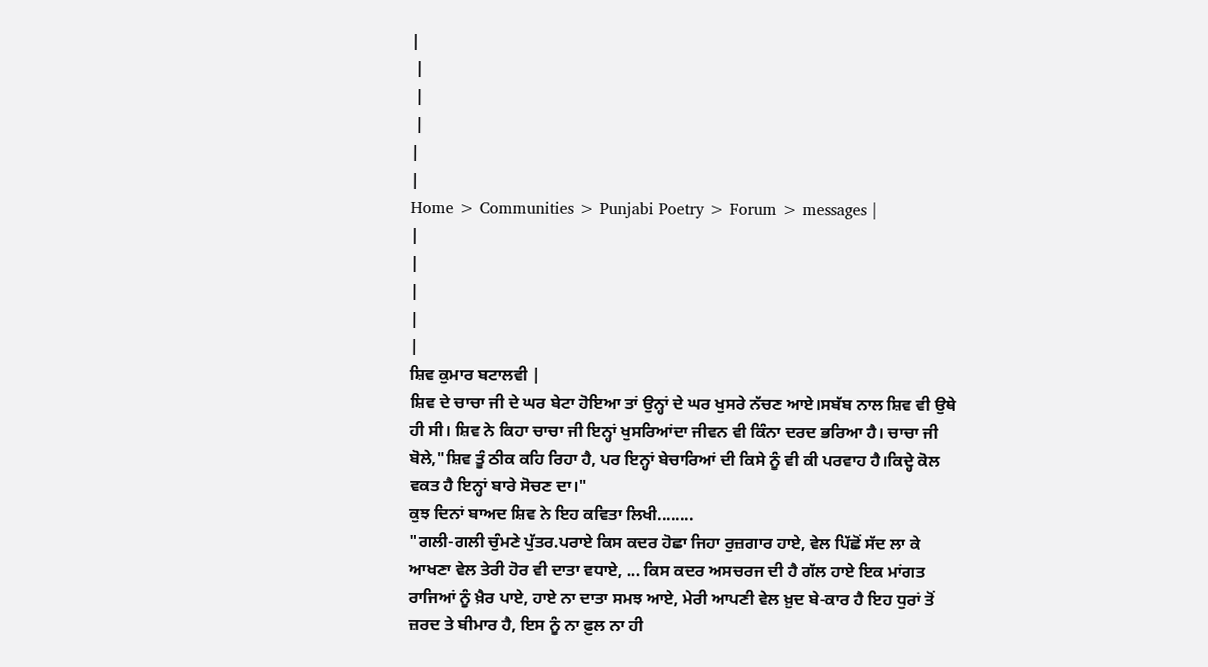|
 |
 |
 |
|
|
Home > Communities > Punjabi Poetry > Forum > messages |
|
|
|
|
|
ਸ਼ਿਵ ਕੁਮਾਰ ਬਟਾਲਵੀ |
ਸ਼ਿਵ ਦੇ ਚਾਚਾ ਜੀ ਦੇ ਘਰ ਬੇਟਾ ਹੋਇਆ ਤਾਂ ਉਨ੍ਹਾਂ ਦੇ ਘਰ ਖੁਸਰੇ ਨੱਚਣ ਆਏ।ਸਬੱਬ ਨਾਲ ਸ਼ਿਵ ਵੀ ਉਥੇ ਹੀ ਸੀ। ਸ਼ਿਵ ਨੇ ਕਿਹਾ ਚਾਚਾ ਜੀ ਇਨ੍ਹਾਂ ਖੁਸਰਿਆਂਦਾ ਜੀਵਨ ਵੀ ਕਿੰਨਾ ਦਰਦ ਭਰਿਆ ਹੈ। ਚਾਚਾ ਜੀ ਬੋਲੇ,"ਸ਼ਿਵ ਤੂੰ ਠੀਕ ਕਹਿ ਰਿਹਾ ਹੈ, ਪਰ ਇਨ੍ਹਾਂ ਬੇਚਾਰਿਆਂ ਦੀ ਕਿਸੇ ਨੂੰ ਵੀ ਕੀ ਪਰਵਾਹ ਹੈ।ਕਿਦ੍ਹੇ ਕੋਲ ਵਕਤ ਹੈ ਇਨ੍ਹਾਂ ਬਾਰੇ ਸੋਚਣ ਦਾ।"
ਕੁਝ ਦਿਨਾਂ ਬਾਅਦ ਸ਼ਿਵ ਨੇ ਇਹ ਕਵਿਤਾ ਲਿਖੀ........
"ਗਲੀ-ਗਲੀ ਚੁੰਮਣੇ ਪੁੱਤਰ.ਪਰਾਏ ਕਿਸ ਕਦਰ ਹੋਛਾ ਜਿਹਾ ਰੁਜ਼ਗਾਰ ਹਾਏ, ਵੇਲ ਪਿੱਛੋਂ ਸੱਦ ਲਾ ਕੇ ਆਖਣਾ ਵੇਲ ਤੇਰੀ ਹੋਰ ਵੀ ਦਾਤਾ ਵਧਾਏ, ... ਕਿਸ ਕਦਰ ਅਸਚਰਜ ਦੀ ਹੈ ਗੱਲ ਹਾਏ ਇਕ ਮਾਂਗਤ ਰਾਜਿਆਂ ਨੂੰ ਖ਼ੈਰ ਪਾਏ, ਹਾਏ ਨਾ ਦਾਤਾ ਸਮਝ ਆਏ, ਮੇਰੀ ਆਪਣੀ ਵੇਲ ਖ਼ੁਦ ਬੇ-ਕਾਰ ਹੈ ਇਹ ਧੁਰਾਂ ਤੋਂ ਜ਼ਰਦ ਤੇ ਬੀਮਾਰ ਹੈ, ਇਸ ਨੂੰ ਨਾ ਫ਼ੁਲ ਨਾ ਹੀ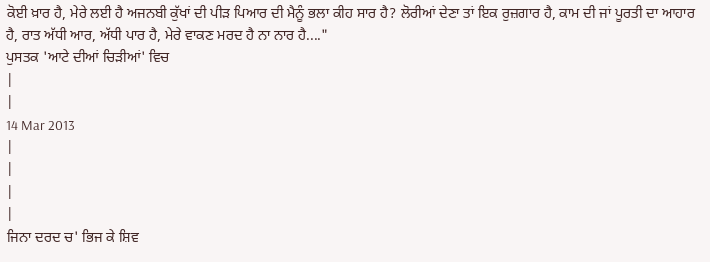ਕੋਈ ਖ਼ਾਰ ਹੈ, ਮੇਰੇ ਲਈ ਹੈ ਅਜਨਬੀ ਕੁੱਖਾਂ ਦੀ ਪੀੜ ਪਿਆਰ ਦੀ ਮੈਨੂੰ ਭਲਾ ਕੀਹ ਸਾਰ ਹੈ? ਲੋਰੀਆਂ ਦੇਣਾ ਤਾਂ ਇਕ ਰੁਜ਼ਗਾਰ ਹੈ, ਕਾਮ ਦੀ ਜਾਂ ਪੂਰਤੀ ਦਾ ਆਹਾਰ ਹੈ, ਰਾਤ ਅੱਧੀ ਆਰ, ਅੱਧੀ ਪਾਰ ਹੈ, ਮੇਰੇ ਵਾਕਣ ਮਰਦ ਹੈ ਨਾ ਨਾਰ ਹੈ...."
ਪੁਸਤਕ 'ਆਟੇ ਦੀਆਂ ਚਿੜੀਆਂ' ਵਿਚ
|
|
14 Mar 2013
|
|
|
|
ਜਿਨਾ ਦਰਦ ਚ' ਭਿਜ ਕੇ ਸ਼ਿਵ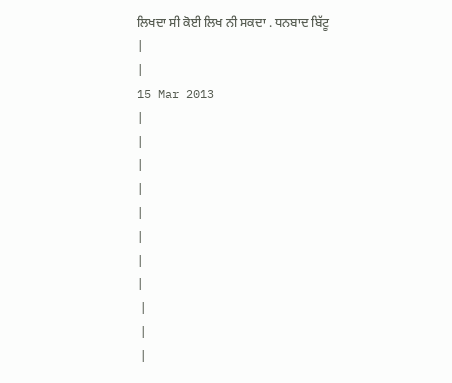ਲਿਖਦਾ ਸੀ ਕੋਈ ਲਿਖ ਨੀ ਸਕਦਾ . ਧਨਬਾਦ ਬਿੱਟੂ
|
|
15 Mar 2013
|
|
|
|
|
|
|
|
 |
 |
 |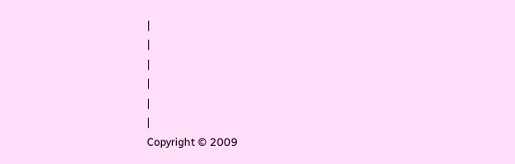|
|
|
|
|
|
Copyright © 2009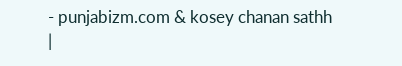- punjabizm.com & kosey chanan sathh
|